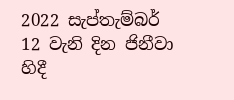2022 සැප්තැම්බර් 12 වැනි දින ජිනීවා හිදී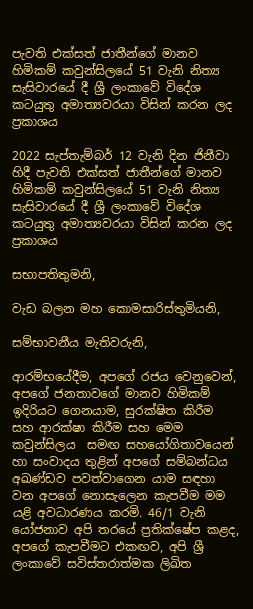පැවති එක්සත් ජාතීන්ගේ මානව හිමිකම් කවුන්සිලයේ 51 වැනි නිත්‍ය සැසිවාරයේ දී ශ්‍රී ලංකාවේ විදේශ කටයුතු අමාත්‍යවරයා විසින් කරන ලද ප්‍රකාශය

2022 සැප්තැම්බර් 12 වැනි දින ජිනීවා හිදී පැවති එක්සත් ජාතීන්ගේ මානව හිමිකම් කවුන්සිලයේ 51 වැනි නිත්‍ය සැසිවාරයේ දී ශ්‍රී ලංකාවේ විදේශ කටයුතු අමාත්‍යවරයා විසින් කරන ලද ප්‍රකාශය

සභාපතිතුමනි,

වැඩ බලන මහ කොමසාරිස්තුමියනි,

සම්භාවනීය මැතිවරුනි,

ආරම්භයේදීම, අපගේ රජය වෙනුවෙන්, අපගේ ජනතාවගේ මානව හිමිකම් ඉදිරියට ගෙනයාම, සුරක්ෂිත කිරීම සහ ආරක්ෂා කිරීම සහ මෙම කවුන්සිලය  සමඟ සහයෝගිතාවයෙන් හා සංවාදය තුළින් අපගේ සම්බන්ධය අඛණ්ඩව පවත්වාගෙන යාම සඳහා වන අපගේ නොසැලෙන කැපවීම මම යළි අවධාරණය කරමි. 46/1 වැනි යෝජනාව අපි තරයේ ප්‍රතික්ෂේප කළද, අපගේ කැපවීමට එකඟව, අපි ශ්‍රී ලංකාවේ සවිස්තරාත්මක ලිඛිත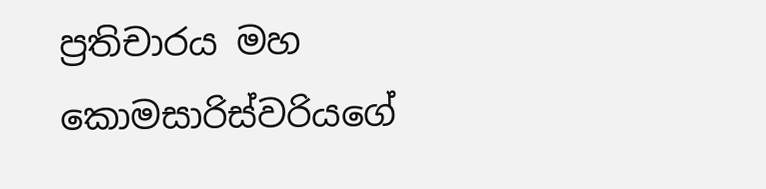ප්‍රතිචාරය මහ කොමසාරිස්වරියගේ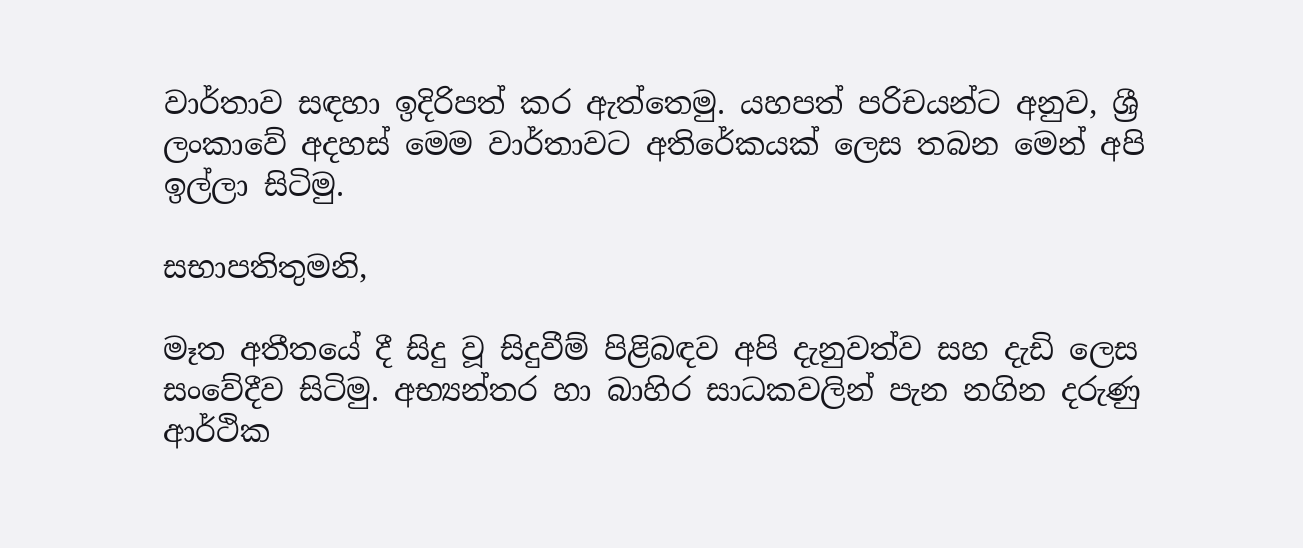වාර්තාව සඳහා ඉදිරිපත් කර ඇත්තෙමු. යහපත් පරිචයන්ට අනුව, ශ්‍රී ලංකාවේ අදහස් මෙම වාර්තාවට අතිරේකයක් ලෙස තබන මෙන් අපි ඉල්ලා සිටිමු.

සභාපතිතුමනි,

මෑත අතීතයේ දී සිදු වූ සිදුවීම් පිළිබඳව අපි දැනුවත්ව සහ දැඩි ලෙස සංවේදීව සිටිමු. අභ්‍යන්තර හා බාහිර සාධකවලින් පැන නගින දරුණු ආර්ථික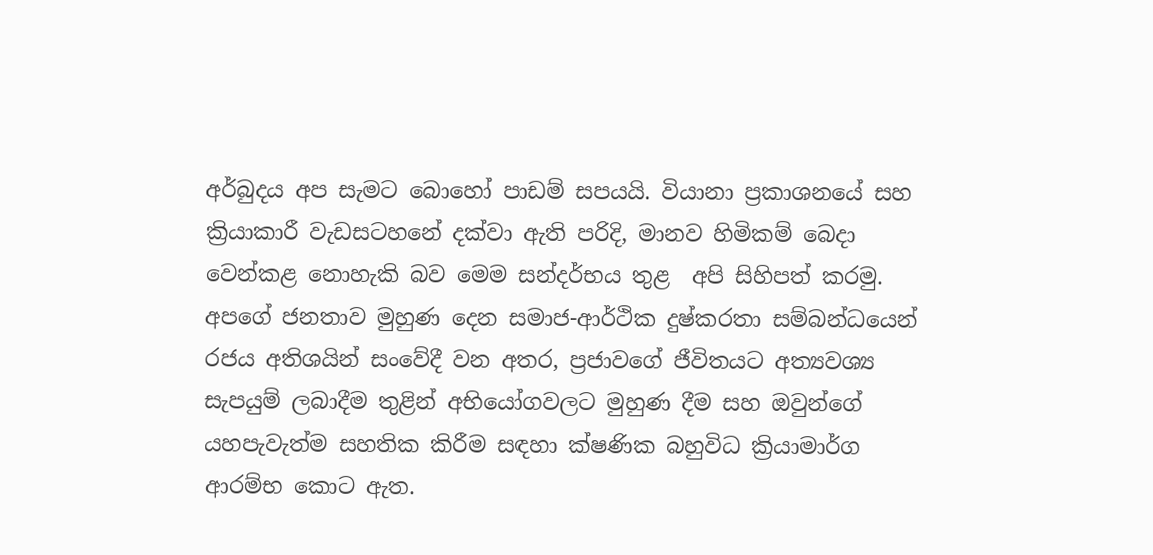අර්බුදය අප සැමට බොහෝ පාඩම් සපයයි. වියානා ප්‍රකාශනයේ සහ ක්‍රියාකාරී වැඩසටහනේ දක්වා ඇති පරිදි, මානව හිමිකම් බෙදා වෙන්කළ නොහැකි බව මෙම සන්දර්භය තුළ  අපි සිහිපත් කරමු. අපගේ ජනතාව මුහුණ දෙන සමාජ-ආර්ථික දුෂ්කරතා සම්බන්ධයෙන් රජය අතිශයින් සංවේදී වන අතර, ප්‍රජාවගේ ජීවිතයට අත්‍යවශ්‍ය සැපයුම් ලබාදීම තුළින් අභියෝගවලට මුහුණ දීම සහ ඔවුන්ගේ යහපැවැත්ම සහතික කිරීම සඳහා ක්ෂණික බහුවිධ ක්‍රියාමාර්ග ආරම්භ කොට ඇත.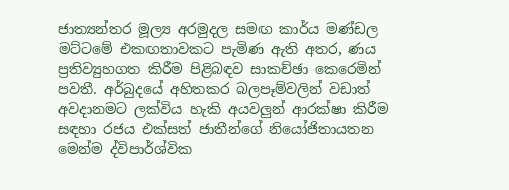ජාත්‍යන්තර මූල්‍ය අරමුදල සමඟ කාර්ය මණ්ඩල මට්ටමේ එකඟතාවකට පැමිණ ඇති අතර, ණය ප්‍රතිව්‍යුහගත කිරීම පිළිබඳව සාකච්ඡා කෙරෙමින් පවතී. අර්බුදයේ අහිතකර බලපෑම්වලින් වඩාත් අවදානමට ලක්විය හැකි අයවලුන් ආරක්ෂා කිරීම සඳහා රජය එක්සත් ජාතීන්ගේ නියෝජිතායතන මෙන්ම ද්විපාර්ශ්වික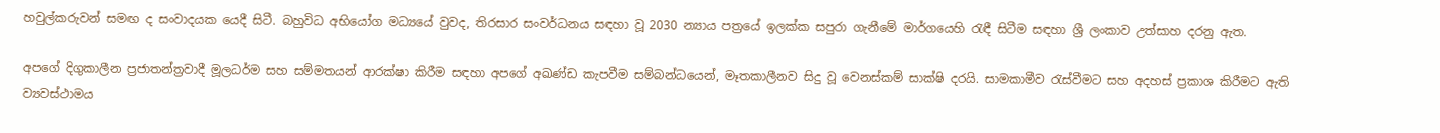හවුල්කරුවන් සමඟ ද සංවාදයක යෙදී සිටී. බහුවිධ අභියෝග මධ්‍යයේ වුවද, තිරසාර සංවර්ධනය සඳහා වූ 2030 න්‍යාය පත්‍රයේ ඉලක්ක සපුරා ගැනීමේ මාර්ගයෙහි රැඳී සිටීම සඳහා ශ්‍රී ලංකාව උත්සාහ දරනු ඇත.

අපගේ දිගුකාලීන ප්‍රජාතන්ත්‍රවාදී මූලධර්ම සහ සම්මතයන් ආරක්ෂා කිරීම සඳහා අපගේ අඛණ්ඩ කැපවීම සම්බන්ධයෙන්, මෑතකාලීනව සිදු වූ වෙනස්කම් සාක්ෂි දරයි. සාමකාමීව රැස්වීමට සහ අදහස් ප්‍රකාශ කිරීමට ඇති ව්‍යවස්ථාමය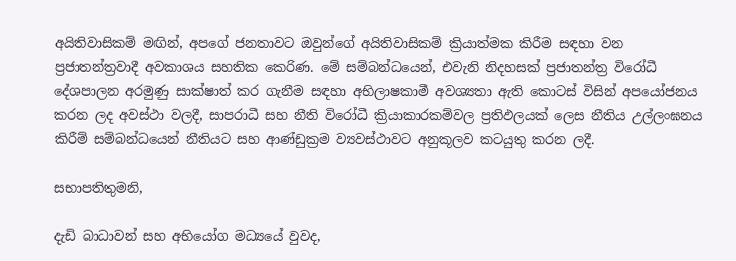අයිතිවාසිකම් මඟින්, අපගේ ජනතාවට ඔවුන්ගේ අයිතිවාසිකම් ක්‍රියාත්මක කිරීම සඳහා වන ප්‍රජාතන්ත්‍රවාදී අවකාශය සහතික කෙරිණ. මේ සම්බන්ධයෙන්, එවැනි නිදහසක් ප්‍රජාතන්ත්‍ර විරෝධී දේශපාලන අරමුණු සාක්ෂාත් කර ගැනීම සඳහා අභිලාෂකාමී අවශ්‍යතා ඇති කොටස් විසින් අපයෝජනය කරන ලද අවස්ථා වලදී, සාපරාධී සහ නීති විරෝධී ක්‍රියාකාරකම්වල ප්‍රතිඵලයක් ලෙස නීතිය උල්ලංඝනය කිරීම් සම්බන්ධයෙන් නීතියට සහ ආණ්ඩුක්‍රම ව්‍යවස්ථාවට අනුකූලව කටයුතු කරන ලදී.

සභාපතිතුමනි,

දැඩි බාධාවන් සහ අභියෝග මධ්‍යයේ වුවද,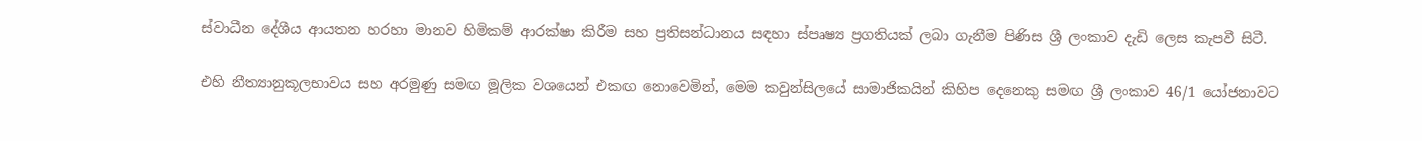ස්වාධීන දේශීය ආයතන හරහා මානව හිමිකම් ආරක්ෂා කිරීම සහ ප්‍රතිසන්ධානය සඳහා ස්පෘෂ්‍ය ප්‍රගතියක් ලබා ගැනීම පිණිස ශ්‍රී ලංකාව දැඩි ලෙස කැපවී සිටී.

එහි නීත්‍යානුකූලභාවය සහ අරමුණු සමඟ මූලික වශයෙන් එකඟ නොවෙමින්, මෙම කවුන්සිලයේ සාමාජිකයින් කිහිප දෙනෙකු සමඟ ශ්‍රී ලංකාව 46/1 යෝජනාවට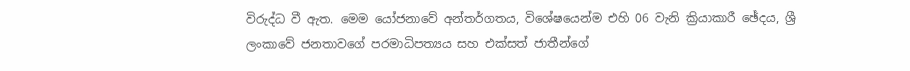විරුද්ධ වී ඇත. මෙම යෝජනාවේ අන්තර්ගතය, විශේෂයෙන්ම එහි 06 වැනි ක්‍රියාකාරී ඡේදය, ශ්‍රී ලංකාවේ ජනතාවගේ පරමාධිපත්‍යය සහ එක්සත් ජාතීන්ගේ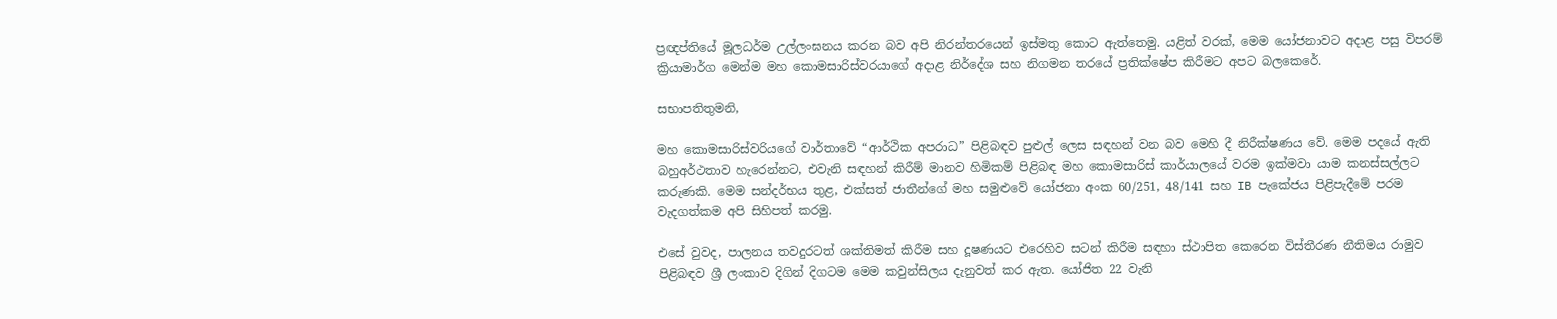ප්‍රඥප්තියේ මූලධර්ම උල්ලංඝනය කරන බව අපි නිරන්තරයෙන් ඉස්මතු කොට ඇත්තෙමු. යළිත් වරක්, මෙම යෝජනාවට අදාළ පසු විපරම් ක්‍රියාමාර්ග මෙන්ම මහ කොමසාරිස්වරයාගේ අදාළ නිර්දේශ සහ නිගමන තරයේ ප්‍රතික්ෂේප කිරීමට අපට බලකෙරේ.

සභාපතිතුමනි,

මහ කොමසාරිස්වරියගේ වාර්තාවේ “ආර්ථික අපරාධ” පිළිබඳව පුළුල් ලෙස සඳහන් වන බව මෙහි දී නිරීක්ෂණය වේ. මෙම පදයේ ඇති බහුඅර්ථතාව හැරෙන්නට, එවැනි සඳහන් කිරීම් මානව හිමිකම් පිළිබඳ මහ කොමසාරිස් කාර්යාලයේ වරම ඉක්මවා යාම කනස්සල්ලට කරුණකි. මෙම සන්දර්භය තුළ, එක්සත් ජාතීන්ගේ මහ සමුළුවේ යෝජනා අංක 60/251, 48/141 සහ IB පැකේජය පිළිපැදීමේ පරම වැදගත්කම අපි සිහිපත් කරමු.

එසේ වුවද, පාලනය තවදුරටත් ශක්තිමත් කිරීම සහ දූෂණයට එරෙහිව සටන් කිරීම සඳහා ස්ථාපිත කෙරෙන විස්තීරණ නීතිමය රාමුව පිළිබඳව ශ්‍රී ලංකාව දිගින් දිගටම මෙම කවුන්සිලය දැනුවත් කර ඇත. යෝජිත 22 වැනි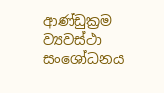ආණ්ඩුක්‍රම ව්‍යවස්ථා සංශෝධනය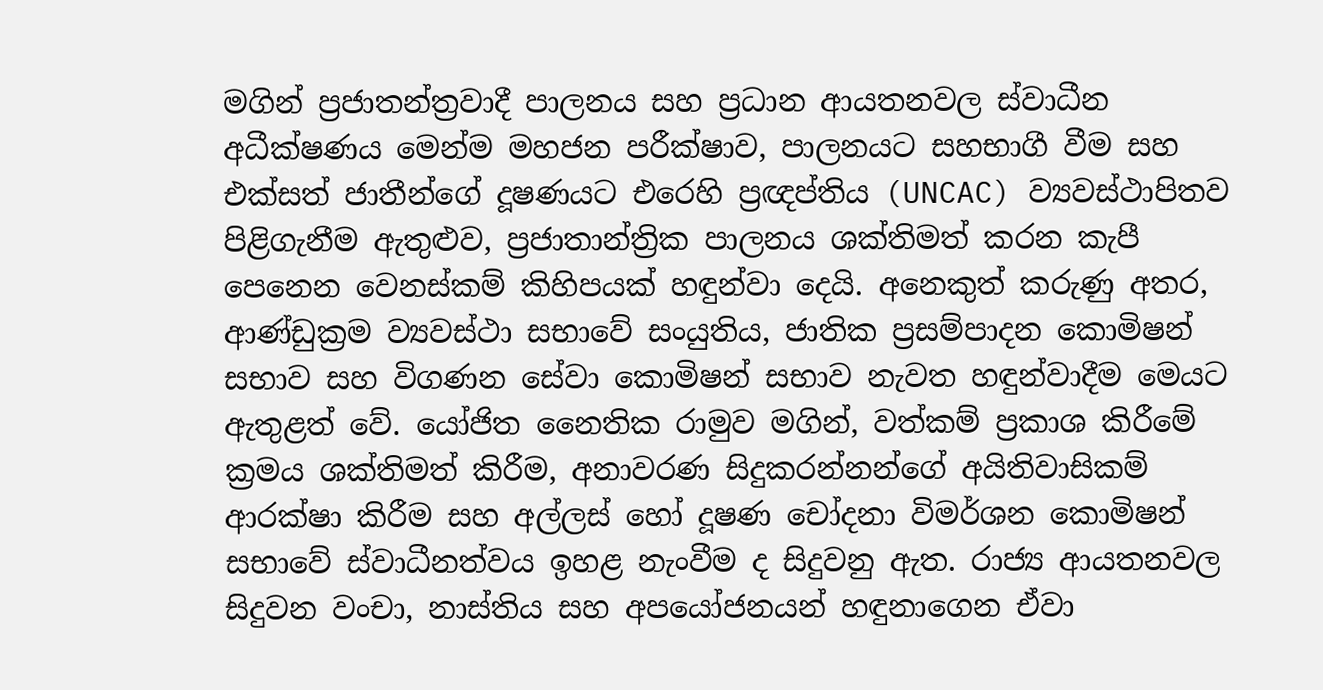මගින් ප්‍රජාතන්ත්‍රවාදී පාලනය සහ ප්‍රධාන ආයතනවල ස්වාධීන අධීක්ෂණය මෙන්ම මහජන පරීක්ෂාව, පාලනයට සහභාගී වීම සහ එක්සත් ජාතීන්ගේ දූෂණයට එරෙහි ප්‍රඥප්තිය (UNCAC) ව්‍යවස්ථාපිතව පිළිගැනීම ඇතුළුව, ප්‍රජාතාන්ත්‍රික පාලනය ශක්තිමත් කරන කැපී පෙනෙන වෙනස්කම් කිහිපයක් හඳුන්වා දෙයි. අනෙකුත් කරුණු අතර, ආණ්ඩුක්‍රම ව්‍යවස්ථා සභාවේ සංයුතිය, ජාතික ප්‍රසම්පාදන කොමිෂන් සභාව සහ විගණන සේවා කොමිෂන් සභාව නැවත හඳුන්වාදීම මෙයට ඇතුළත් වේ. යෝජිත නෛතික රාමුව මගින්, වත්කම් ප්‍රකාශ කිරීමේ ක්‍රමය ශක්තිමත් කිරීම, අනාවරණ සිදුකරන්නන්ගේ අයිතිවාසිකම් ආරක්ෂා කිරීම සහ අල්ලස් හෝ දූෂණ චෝදනා විමර්ශන කොමිෂන් සභාවේ ස්වාධීනත්වය ඉහළ නැංවීම ද සිදුවනු ඇත. රාජ්‍ය ආයතනවල සිදුවන වංචා, නාස්තිය සහ අපයෝජනයන් හඳුනාගෙන ඒවා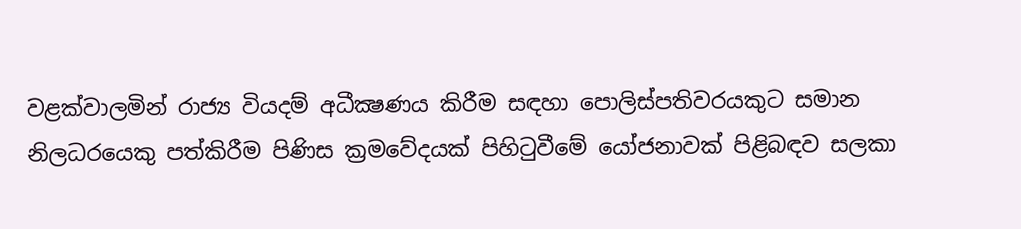වළක්වාලමින් රාජ්‍ය වියදම් අධීක්‍ෂණය කිරීම සඳහා පොලිස්පතිවරයකුට සමාන නිලධරයෙකු පත්කිරීම පිණිස ක්‍රමවේදයක් පිහිටුවීමේ යෝජනාවක් පිළිබඳව සලකා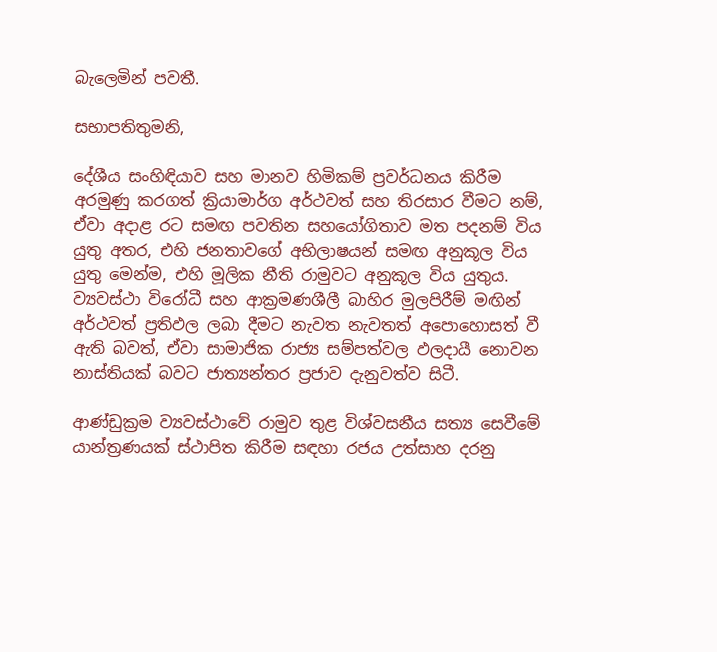බැලෙමින් පවතී.

සභාපතිතුමනි,

දේශීය සංහිඳියාව සහ මානව හිමිකම් ප්‍රවර්ධනය කිරීම අරමුණු කරගත් ක්‍රියාමාර්ග අර්ථවත් සහ තිරසාර වීමට නම්, ඒවා අදාළ රට සමඟ පවතින සහයෝගිතාව මත පදනම් විය යුතු අතර, එහි ජනතාවගේ අභිලාෂයන් සමඟ අනුකූල විය යුතු මෙන්ම, එහි මූලික නීති රාමුවට අනුකූල විය යුතුය. ව්‍යවස්ථා විරෝධී සහ ආක්‍රමණශීලී බාහිර මුලපිරීම් මඟින් අර්ථවත් ප්‍රතිඵල ලබා දීමට නැවත නැවතත් අපොහොසත් වී ඇති බවත්, ඒවා සාමාජික රාජ්‍ය සම්පත්වල ඵලදායී නොවන නාස්තියක් බවට ජාත්‍යන්තර ප්‍රජාව දැනුවත්ව සිටී.

ආණ්ඩුක්‍රම ව්‍යවස්ථාවේ රාමුව තුළ විශ්වසනීය සත්‍ය සෙවීමේ යාන්ත්‍රණයක් ස්ථාපිත කිරීම සඳහා රජය උත්සාහ දරනු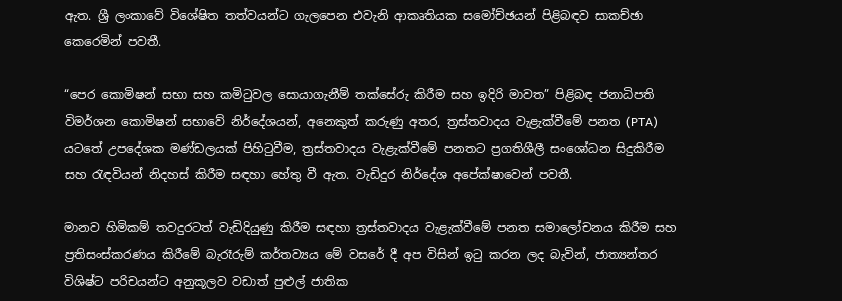ඇත. ශ්‍රී ලංකාවේ විශේෂිත තත්වයන්ට ගැලපෙන එවැනි ආකෘතියක සමෝච්ඡයන් පිළිබඳව සාකච්ඡා කෙරෙමින් පවතී.

“පෙර කොමිෂන් සභා සහ කමිටුවල සොයාගැනීම් තක්සේරු කිරීම සහ ඉදිරි මාවත” පිළිබඳ ජනාධිපති විමර්ශන කොමිෂන් සභාවේ නිර්දේශයන්, අනෙකුත් කරුණු අතර, ත්‍රස්තවාදය වැළැක්වීමේ පනත (PTA) යටතේ උපදේශක මණ්ඩලයක් පිහිටුවීම, ත්‍රස්තවාදය වැළැක්වීමේ පනතට ප්‍රගතිශීලී සංශෝධන සිදුකිරීම සහ රැඳවියන් නිදහස් කිරීම සඳහා හේතු වී ඇත. වැඩිදුර නිර්දේශ අපේක්ෂාවෙන් පවතී.

මානව හිමිකම් තවදුරටත් වැඩිදියුණු කිරීම සඳහා ත්‍රස්තවාදය වැළැක්වීමේ පනත සමාලෝචනය කිරීම සහ ප්‍රතිසංස්කරණය කිරීමේ බැරෑරුම් කර්තව්‍යය මේ වසරේ දී අප විසින් ඉටු කරන ලද බැවින්, ජාත්‍යන්තර විශිෂ්ට පරිචයන්ට අනුකූලව වඩාත් පුළුල් ජාතික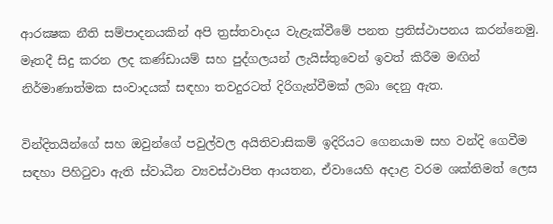ආරක්‍ෂක නීති සම්පාදනයකින් අපි ත්‍රස්තවාදය වැළැක්වීමේ පනත ප්‍රතිස්ථාපනය කරන්නෙමු. මෑතදී සිදු කරන ලද කණ්ඩායම් සහ පුද්ගලයන් ලැයිස්තුවෙන් ඉවත් කිරීම මඟින් නිර්මාණාත්මක සංවාදයක් සඳහා තවදුරටත් දිරිගැන්වීමක් ලබා දෙනු ඇත.

වින්දිතයින්ගේ සහ ඔවුන්ගේ පවුල්වල අයිතිවාසිකම් ඉදිරියට ගෙනයාම සහ වන්දි ගෙවීම සඳහා පිහිටුවා ඇති ස්වාධීන ව්‍යවස්ථාපිත ආයතන, ඒවායෙහි අදාළ වරම ශක්තිමත් ලෙස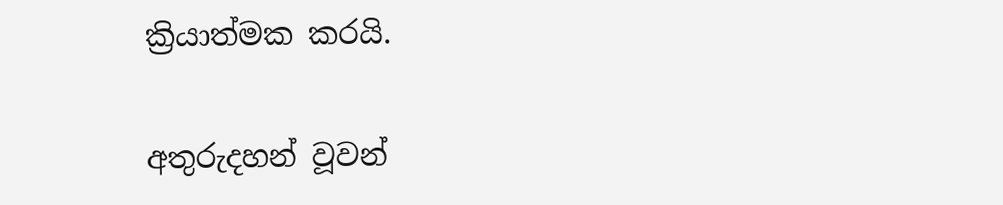ක්‍රියාත්මක කරයි.

අතුරුදහන් වූවන්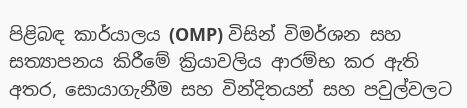පිළිබඳ කාර්යාලය (OMP) විසින් විමර්ශන සහ සත්‍යාපනය කිරීමේ ක්‍රියාවලිය ආරම්භ කර ඇති අතර, සොයාගැනීම සහ වින්දිතයන් සහ පවුල්වලට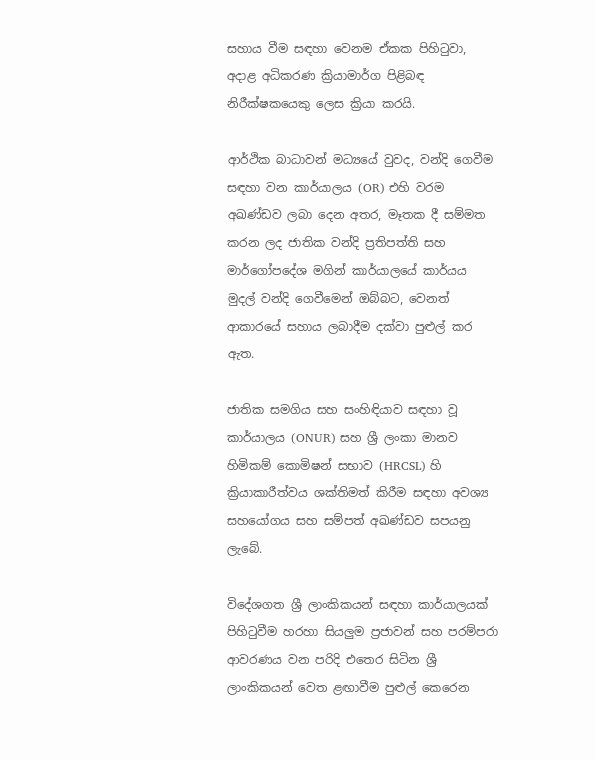සහාය වීම සඳහා වෙනම ඒකක පිහිටුවා, අදාළ අධිකරණ ක්‍රියාමාර්ග පිළිබඳ නිරීක්ෂකයෙකු ලෙස ක්‍රියා කරයි.

ආර්ථික බාධාවන් මධ්‍යයේ වුවද, වන්දි ගෙවීම සඳහා වන කාර්යාලය (OR) එහි වරම අඛණ්ඩව ලබා දෙන අතර, මෑතක දී සම්මත කරන ලද ජාතික වන්දි ප්‍රතිපත්ති සහ මාර්ගෝපදේශ මගින් කාර්යාලයේ කාර්යය මුදල් වන්දි ගෙවීමෙන් ඔබ්බට, වෙනත් ආකාරයේ සහාය ලබාදීම දක්වා පුළුල් කර ඇත.

ජාතික සමගිය සහ සංහිඳියාව සඳහා වූ කාර්යාලය (ONUR) සහ ශ්‍රී ලංකා මානව හිමිකම් කොමිෂන් සභාව (HRCSL) හි ක්‍රියාකාරීත්වය ශක්තිමත් කිරීම සඳහා අවශ්‍ය සහයෝගය සහ සම්පත් අඛණ්ඩව සපයනු ලැබේ.

විදේශගත ශ්‍රී ලාංකිකයන් සඳහා කාර්යාලයක් පිහිටුවීම හරහා සියලුම ප්‍රජාවන් සහ පරම්පරා ආවරණය වන පරිදි එතෙර සිටින ශ්‍රී ලාංකිකයන් වෙත ළඟාවීම පුළුල් කෙරෙන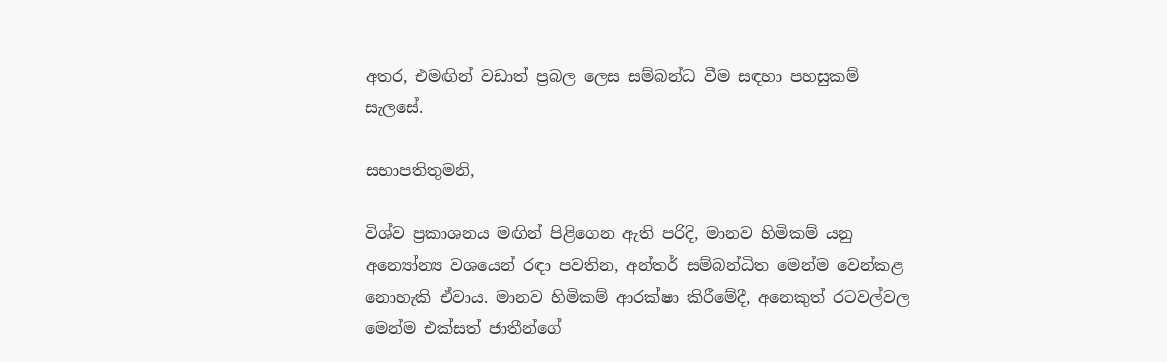අතර, එමඟින් වඩාත් ප්‍රබල ලෙස සම්බන්ධ වීම සඳහා පහසුකම් සැලසේ.

සභාපතිතුමනි,

විශ්ව ප්‍රකාශනය මඟින් පිළිගෙන ඇති පරිදි, මානව හිමිකම් යනු අන්‍යෝන්‍ය වශයෙන් රඳා පවතින, අන්තර් සම්බන්ධිත මෙන්ම වෙන්කළ නොහැකි ඒවාය. මානව හිමිකම් ආරක්ෂා කිරීමේදී, අනෙකුත් රටවල්වල මෙන්ම එක්සත් ජාතීන්ගේ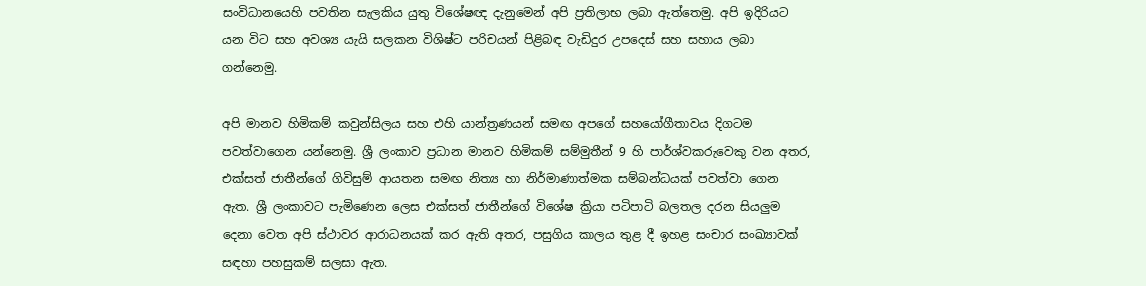සංවිධානයෙහි පවතින සැලකිය යුතු විශේෂඥ දැනුමෙන් අපි ප්‍රතිලාභ ලබා ඇත්තෙමු. අපි ඉදිරියට යන විට සහ අවශ්‍ය යැයි සලකන විශිෂ්ට පරිචයන් පිළිබඳ වැඩිදුර උපදෙස් සහ සහාය ලබා ගන්නෙමු.

අපි මානව හිමිකම් කවුන්සිලය සහ එහි යාන්ත්‍රණයන් සමඟ අපගේ සහයෝගීතාවය දිගටම පවත්වාගෙන යන්නෙමු. ශ්‍රී ලංකාව ප්‍රධාන මානව හිමිකම් සම්මුතීන් 9 හි පාර්ශ්වකරුවෙකු වන අතර, එක්සත් ජාතීන්ගේ ගිවිසුම් ආයතන සමඟ නිත්‍ය හා නිර්මාණාත්මක සම්බන්ධයක් පවත්වා ගෙන ඇත. ශ්‍රී ලංකාවට පැමිණෙන ලෙස එක්සත් ජාතීන්ගේ විශේෂ ක්‍රියා පටිපාටි බලතල දරන සියලුම දෙනා වෙත අපි ස්ථාවර ආරාධනයක් කර ඇති අතර, පසුගිය කාලය තුළ දී ඉහළ සංචාර සංඛ්‍යාවක් සඳහා පහසුකම් සලසා ඇත.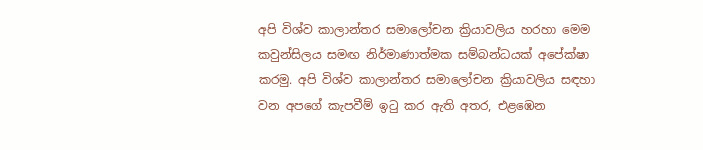අපි විශ්ව කාලාන්තර සමාලෝචන ක්‍රියාවලිය හරහා මෙම කවුන්සිලය සමඟ නිර්මාණාත්මක සම්බන්ධයක් අපේක්ෂා කරමු. අපි විශ්ව කාලාන්තර සමාලෝචන ක්‍රියාවලිය සඳහා වන අපගේ කැපවීම් ඉටු කර ඇති අතර, එළඹෙන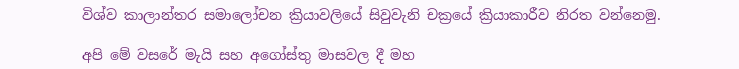විශ්ව කාලාන්තර සමාලෝචන ක්‍රියාවලියේ සිවුවැනි චක්‍රයේ ක්‍රියාකාරීව නිරත වන්නෙමු.

අපි මේ වසරේ මැයි සහ අගෝස්තු මාසවල දී මහ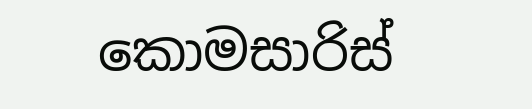කොමසාරිස්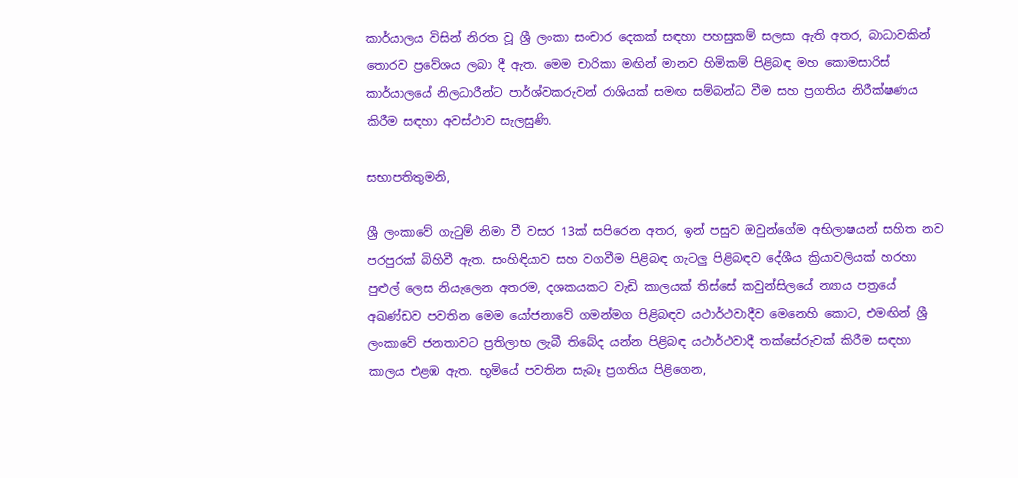කාර්යාලය විසින් නිරත වූ ශ්‍රී ලංකා සංචාර දෙකක් සඳහා පහසුකම් සලසා ඇති අතර, බාධාවකින් තොරව ප්‍රවේශය ලබා දී ඇත. මෙම චාරිකා මඟින් මානව හිමිකම් පිළිබඳ මහ ‍කොමසාරිස් කාර්යාලයේ නිලධාරීන්ට පාර්ශ්වකරුවන් රාශියක් සමඟ සම්බන්ධ වීම සහ ප්‍රගතිය නිරීක්ෂණය කිරීම සඳහා අවස්ථාව සැලසුණි.

සභාපතිතුමනි,

ශ්‍රී ලංකාවේ ගැටුම් නිමා වී වසර 13ක් සපිරෙන අතර, ඉන් පසුව ඔවුන්ගේම අභිලාෂයන් සහිත නව පරපුරක් බිහිවී ඇත. සංහිඳියාව සහ වගවීම පිළිබඳ ගැටලු පිළිබඳව දේශීය ක්‍රියාවලියක් හරහා පුළුල් ලෙස නියැලෙන අතරම, දශකයකට වැඩි කාලයක් තිස්සේ කවුන්සිලයේ න්‍යාය පත්‍රයේ අඛණ්ඩව පවතින මෙම යෝජනාවේ ගමන්මග පිළිබඳව යථාර්ථවාදීව මෙනෙහි කොට, එමඟින් ශ්‍රී ලංකාවේ ජනතාවට ප්‍රතිලාභ ලැබී තිබේද යන්න පිළිබඳ යථාර්ථවාදී තක්සේරුවක් කිරීම සඳහා කාලය එළඹ ඇත. භූමියේ පවතින සැබෑ ප්‍රගතිය පිළිගෙන,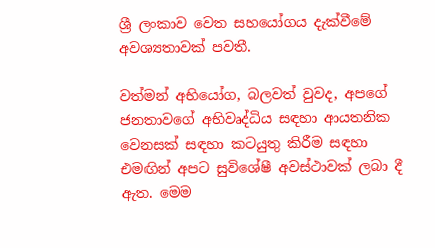ශ්‍රී ලංකාව වෙත සහයෝගය දැක්වීමේ අවශ්‍යතාවක් පවතී.

වත්මන් අභියෝග, බලවත් වුවද, අපගේ ජනතාවගේ අභිවෘද්ධිය සඳහා ආයතනික වෙනසක් සඳහා කටයුතු කිරීම සඳහා එමඟින් අපට සුවිශේෂී අවස්ථාවක් ලබා දී ඇත. මෙම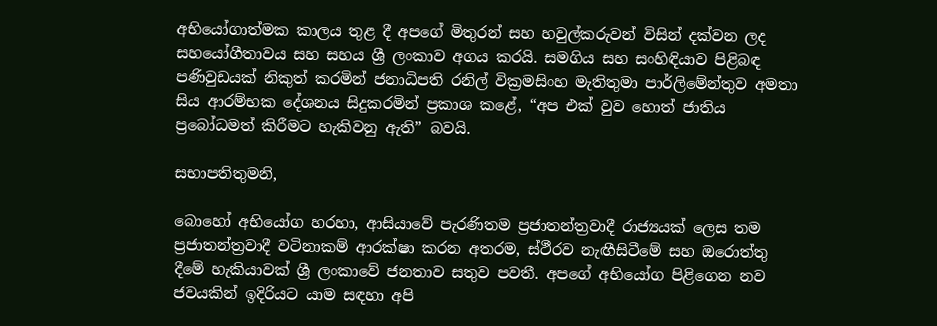අභියෝගාත්මක කාලය තුළ දී අපගේ මිතුරන් සහ හවුල්කරුවන් විසින් දක්වන ලද සහයෝගීතාවය සහ සහය ශ්‍රී ලංකාව අගය කරයි. සමගිය සහ සංහිඳියාව පිළිබඳ පණිවුඩයක් නිකුත් කරමින් ජනාධිපති රනිල් වික්‍රමසිංහ මැතිතුමා පාර්ලිමේන්තුව අමතා සිය ආරම්භක දේශනය සිදුකරමින් ප්‍රකාශ කළේ, “අප එක් වුව හොත් ජාතිය ප්‍රබෝධමත් කිරීමට හැකිවනු ඇති” බවයි.

සභාපතිතුමනි,

බොහෝ අභියෝග හරහා, ආසියාවේ පැරණිතම ප්‍රජාතන්ත්‍රවාදී රාජ්‍යයක් ලෙස තම ප්‍රජාතන්ත්‍රවාදී වටිනාකම් ආරක්ෂා කරන අතරම, ස්ථීරව නැඟීසිටීමේ සහ ඔරොත්තු දීමේ හැකියාවක් ශ්‍රී ලංකාවේ ජනතාව සතුව පවතී. අපගේ අභියෝග පිළිගෙන නව ජවයකින් ඉදිරියට යාම සඳහා අපි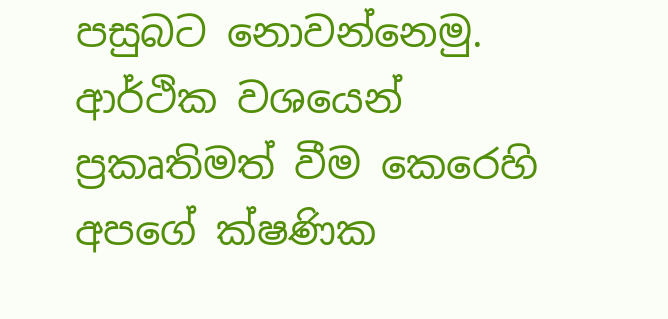පසුබට නොවන්නෙමු. ආර්ථික වශයෙන් ප්‍රකෘතිමත් වීම කෙරෙහි අපගේ ක්ෂණික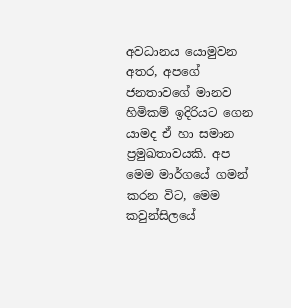අවධානය යොමුවන අතර, අපගේ ජනතාවගේ මානව හිමිකම් ඉදිරියට ගෙන යාමද ඒ හා සමාන ප්‍රමුඛතාවයකි. අප මෙම මාර්ගයේ ගමන් කරන විට, මෙම කවුන්සිලයේ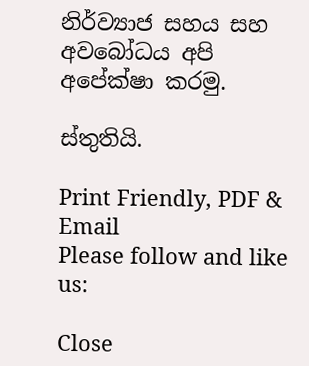නිර්ව්‍යාජ සහය සහ අවබෝධය අපි අපේක්ෂා කරමු.

ස්තුතියි.

Print Friendly, PDF & Email
Please follow and like us:

Close